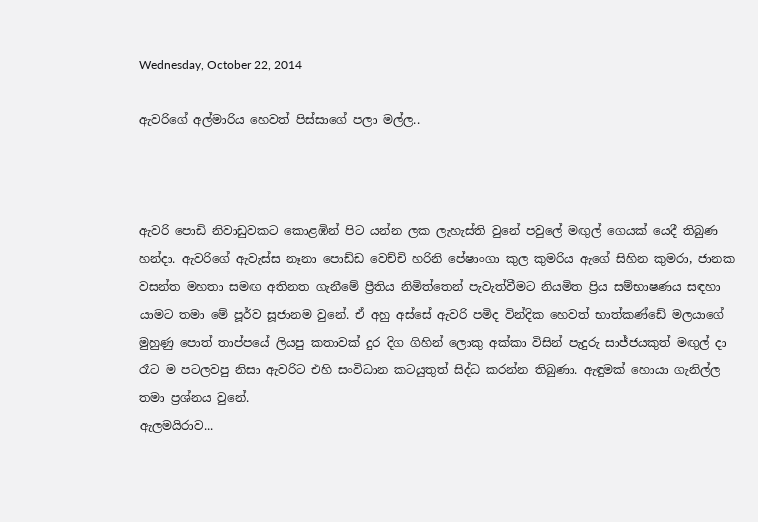Wednesday, October 22, 2014

ඇවරිගේ අල්මාරිය හෙවත් පිස්සාගේ පලා මල්ල..



ඇවරි පොඩි නිවාඩුවකට කොළඹින් පිට යන්න ලක ලැහැස්ති වුනේ පවුලේ මඟුල් ගෙයක් යෙදී තිබුණ හන්දා. ඇවරිගේ ඇවැස්ස නෑනා පොඩ්ඩ වෙච්චි හරිනි පේෂාංගා කුල කුමරිය ඇගේ සිහින කුමරා, ජානක වසන්ත මහතා සමඟ අතිනත ගැනීමේ ප්‍රීතිය නිමිත්තෙන් පැවැත්වීමට නියමිත ප්‍රිය සම්භාෂණය සඳහා යාමට තමා මේ පූර්ව සූජානම වුනේ. ඒ අහු අස්සේ ඇවරි පමිද වින්දික හෙවත් භාත්කණ්ඩේ මලයාගේ මුහුණු පොත් තාප්පයේ ලියපු කතාවක් දුර දිග ගිහින් ලොකු අක්කා විසින් පැදුරු සාජ්ජයකුත් මඟුල් දා රෑට ම පටලවපු නිසා ඇවරිට එහි සංවිධාන කටයුතුත් සිද්ධ කරන්න තිබුණා. ඇඳුමක් හොයා ගැනිල්ල තමා ප්‍රශ්නය වුනේ.
ඇලමයිරාව...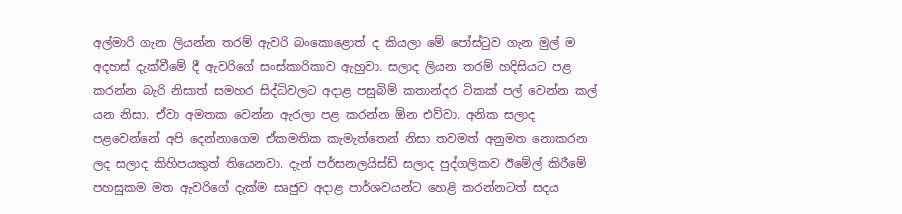අල්මාරි ගැන ලියන්න තරම් ඇවරි බංකොළොත් ද කියලා මේ පෝස්ටුව ගැන මුල් ම අදහස් දැක්වීමේ දී ඇවරිගේ සංස්කාරිකාව ඇහුවා. සලාද ලියන තරම් හදිසියට පළ කරන්න බැරි නිසාත් සමහර සිද්ධිවලට අදාළ පසුබිම් කතාන්දර ටිකක් පල් වෙන්න කල් යන නිසා. ඒවා අමතක වෙන්න ඇරලා පළ කරන්න ඕන එව්වා. අනික සලාද පළවෙන්නේ අපි දෙන්නාගෙම ඒකමතික කැමැත්තෙන් නිසා තවමත් අනුමත නොකරන ලද සලාද කිහිපයකුත් තියෙනවා. දැන් පර්සනලයිස්ඩ් සලාද පුද්ගලිකව ඊමේල් කිරීමේ පහසුකම මත ඇවරිගේ දැක්ම සෘජුව අදාළ පාර්ශවයන්ට හෙළි කරන්නටත් සදය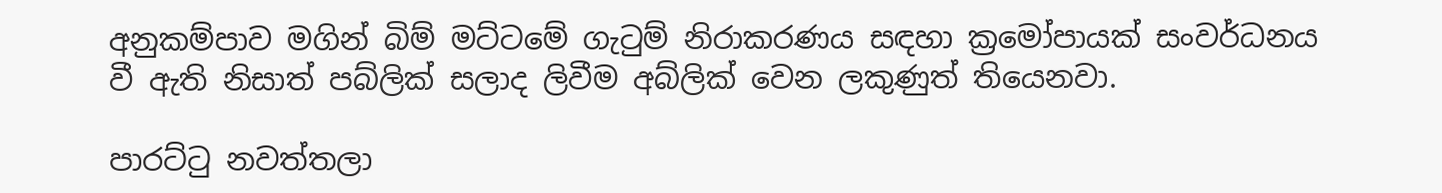අනුකම්පාව මගින් බිම් මට්ටමේ ගැටුම් නිරාකරණය සඳහා ක්‍රමෝපායක් සංවර්ධනය වී ඇති නිසාත් පබ්ලික් සලාද ලිවීම අබ්ලික් වෙන ලකුණුත් තියෙනවා.

පාරට්ටු නවත්තලා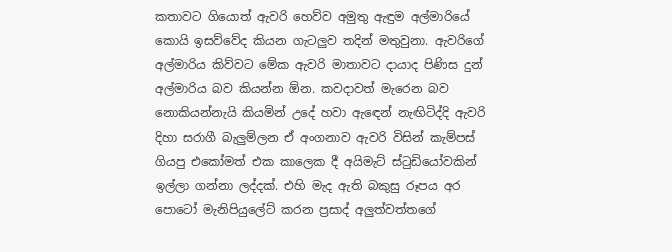කතාවට ගියොත් ඇවරි හෙව්ව අමුතු ඇඳුම අල්මාරියේ කොයි ඉසව්වේද කියන ගැටලුව තදින් මතුවුනා. ඇවරිගේ අල්මාරිය කිව්වට මේක ඇවරි මාතාවට දායාද පිණිස දුන් අල්මාරිය බව කියන්න ඕන. කවදාවත් මැරෙන බව නොකියන්නැයි කියමින් උදේ හවා ඇඳෙන් නැඟිටිද්දි ඇවරි දිහා සරාගී බැලුම්ලන ඒ අංගනාව ඇවරි විසින් කැම්පස් ගියපු එකෝමත් එක කාලෙක දී අයිමැට් ස්ටුඩියෝවකින් ඉල්ලා ගන්නා ලද්දක්. එහි මැද ඇති බකුසු රූපය අර පොටෝ මැනිපියුලේට් කරන ප්‍රසාද් අලුත්වත්තගේ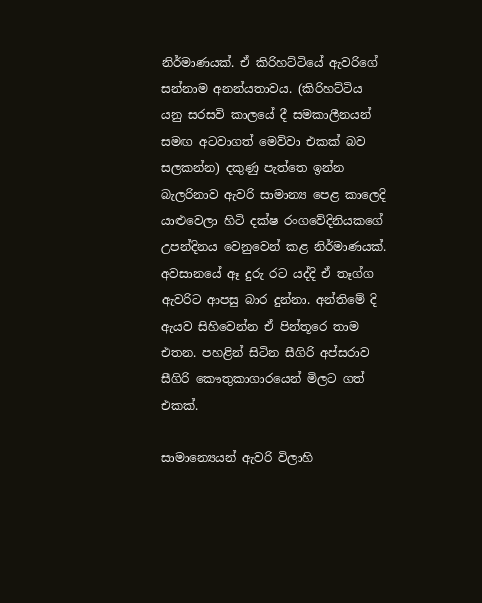නිර්මාණයක්. ඒ කිරිහට්ටියේ ඇවරිගේ සන්නාම අනන්යතාවය. (කිරිහට්ටිය යනු සරසවි කාලයේ දී සමකාලීනයන් සමඟ අටවාගත් මෙව්වා එකක් බව සලකන්න) දකුණු පැත්තෙ ඉන්න බැලරිනාව ඇවරි සාමාන්‍ය පෙළ කාලෙදි යාළුවෙලා හිටි දක්ෂ රංගවේදිනියකගේ උපන්දිනය වෙනුවෙන් කළ නිර්මාණයක්. අවසානයේ ඈ දුරු රට යද්දි ඒ තෑග්ග ඇවරිට ආපසු බාර දුන්නා. අන්තිමේ දි ඇයව සිහිවෙන්න ඒ පින්තූරෙ තාම එතන. පහළින් සිටින සීගිරි අප්සරාව සීගිරි කෞතුකාගාරයෙන් මිලට ගත් එකක්.

සාමාන්‍යෙයන් ඇවරි විලාහි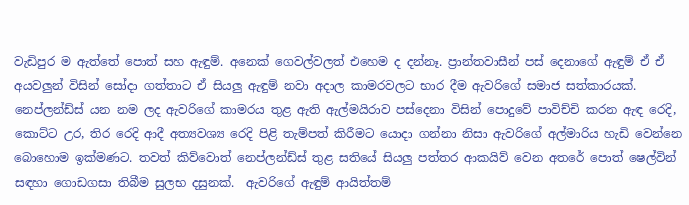වැඩිපුර ම ඇත්තේ පොත් සහ ඇඳුම්. අනෙක් ගෙවල්වලත් එහෙම ද දන්නෑ. ප්‍රාන්තවාසීන් පස් දෙනාගේ ඇඳුම් ඒ ඒ අයවලුන් විසින් සෝදා ගත්තාට ඒ සියලු ඇඳුම් නවා අදාල කාමරවලට භාර දීම ඇවරිගේ සමාජ සත්කාරයක්. නෙප්ලන්ඩ්ස් යන නම ලද ඇවරිගේ කාමරය තුළ ඇති ඇල්මයිරාව පස්දෙනා විසින් පොදුවේ පාවිච්චි කරන ඇඳ රෙදි, කොට්ට උර, තිර රෙදි ආදී අත්‍යවශ්‍ය රෙදි පිළි තැම්පත් කිරීමට යොදා ගන්නා නිසා ඇවරිගේ අල්මාරිය හැඩි වෙන්නෙ බොහොම ඉක්මණට. තවත් කිව්වොත් නෙප්ලන්ඩ්ස් තුළ සතියේ සියලු පත්තර ආකයිව් වෙන අතරේ පොත් ෂෙල්වින් සඳහා ගොඩගසා තිබීම සුලභ දසුනක්.  ඇවරිගේ ඇඳුම් ආයිත්තම්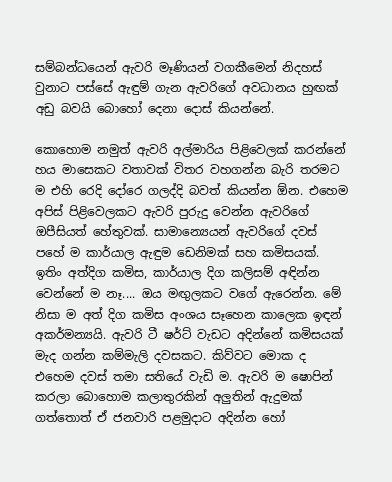සම්බන්ධයෙන් ඇවරි මෑණියන් වගකීමෙන් නිදහස් වුනාට පස්සේ ඇඳුම් ගැන ඇවරිගේ අවධානය හුඟක් අඩු බවයි බොහෝ දෙනා දොස් කියන්නේ.

කොහොම නමුත් ඇවරි අල්මාරිය පිළිවෙලක් කරන්නේ හය මාසෙකට වතාවක් විතර වහගන්න බැරි තරමට ම එහි රෙදි දෝරෙ ගලද්දි බවත් කියන්න ඕන. එහෙම අපිස් පිළිවෙලකට ඇවරි පුරුදු වෙන්න ඇවරිගේ ඔපීසියත් හේතුවක්. සාමාන්‍යෙයන් ඇවරිගේ දවස් පහේ ම කාර්යාල ඇඳුම ඩෙනිමක් සහ කමිසයක්. ඉතිං අත්දිග කමිස, කාර්යාල දිග කලිසම් අඳින්න වෙන්නේ ම නෑ.... ඔය මඟුලකට වගේ ඇරෙන්න. මේ නිසා ම අත් දිග කමිස අංශය සෑහෙන කාලෙක ඉඳන් අකර්මන්‍යයි. ඇවරි ටී ෂර්ට් වැඩට අදින්නේ කමිසයක් මැද ගන්න කම්මැලි දවසකට. කිව්වට මොක ද එහෙම දවස් තමා සතියේ වැඩි ම. ඇවරි ම ෂොපින් කරලා බොහොම කලාතුරකින් අලුතින් ඇදුමක් ගත්තොත් ඒ ජනවාරි පළමුදාට අදින්න හෝ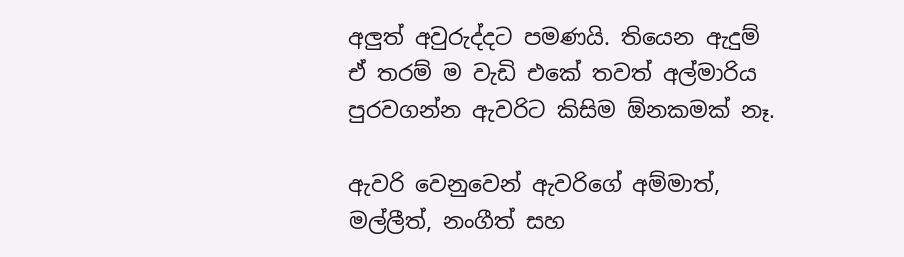අලුත් අවුරුද්දට පමණයි. තියෙන ඇදුම් ඒ තරම් ම වැඩි එකේ තවත් අල්මාරිය පුරවගන්න ඇවරිට කිසිම ඕනකමක් නෑ.

ඇවරි වෙනුවෙන් ඇවරිගේ අම්මාත්, මල්ලීත්, නංගීත් සහ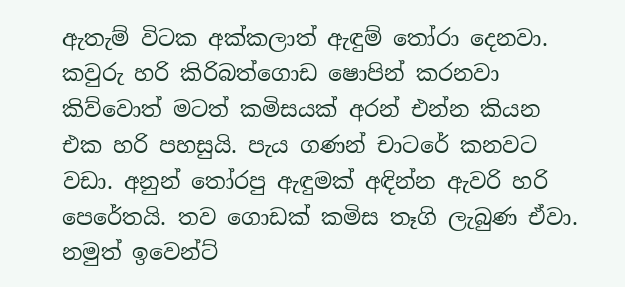ඇතැම් විටක අක්කලාත් ඇඳුම් තෝරා දෙනවා. කවුරු හරි කිරිබත්ගොඩ ෂොපින් කරනවා කිව්වොත් මටත් කමිසයක් අරන් එන්න කියන එක හරි පහසුයි. පැය ගණන් චාටරේ කනවට වඩා. අනුන් තෝරපු ඇඳුමක් අඳින්න ඇවරි හරි පෙරේතයි. තව ගොඩක් කමිස තෑගි ලැබුණ ඒවා. නමුත් ඉවෙන්ට්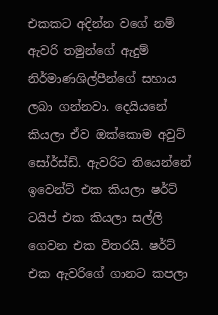එකකට අදින්න වගේ නම් ඇවරි තමුන්ගේ ඇදුම් නිර්මාණශිල්පීන්ගේ සහාය ලබා ගන්නවා. දෙයියනේ කියලා ඒව ඔක්කොම අවුට් සෝර්ස්ඩ්. ඇවරිට තියෙන්නේ ඉවෙන්ට් එක කියලා ෂර්ට් ටයිප් එක කියලා සල්ලි ගෙවන එක විතරයි. ෂර්ට් එක ඇවරිගේ ගානට කපලා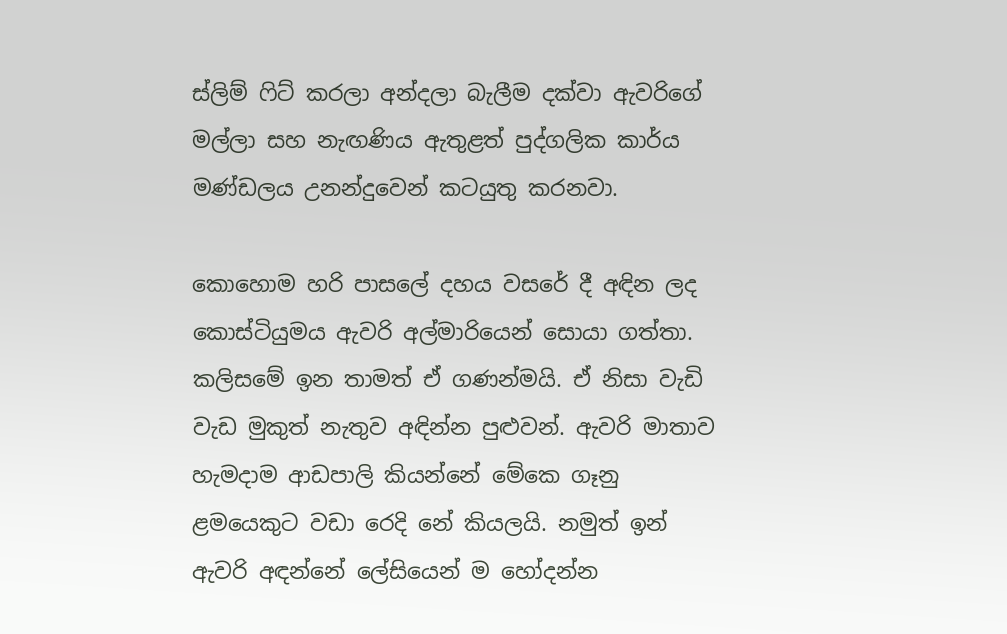ස්ලිම් ෆිට් කරලා අන්දලා බැලීම දක්වා ඇවරිගේ මල්ලා සහ නැඟණිය ඇතුළත් පුද්ගලික කාර්ය මණ්ඩලය උනන්දුවෙන් කටයුතු කරනවා.

කොහොම හරි පාසලේ දහය වසරේ දී අඳින ලද කොස්ටියුමය ඇවරි අල්මාරියෙන් සොයා ගත්තා. කලිසමේ ඉන තාමත් ඒ ගණන්මයි. ඒ නිසා වැඩි වැඩ මුකුත් නැතුව අඳින්න පුළුවන්. ඇවරි මාතාව හැමදාම ආඩපාලි කියන්නේ මේකෙ ගෑනු ළමයෙකුට වඩා රෙදි නේ කියලයි. නමුත් ඉන් ඇවරි අඳන්නේ ලේසියෙන් ම හෝදන්න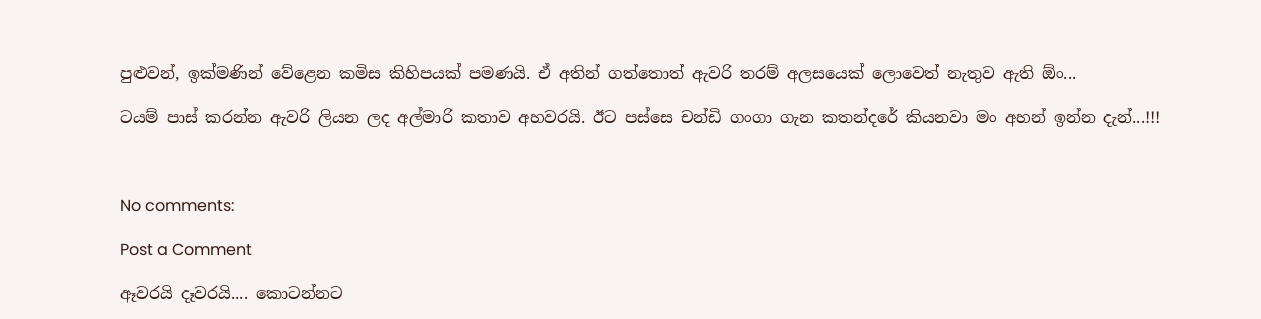පුළුවන්, ඉක්මණින් වේළෙන කමිස කිහිපයක් පමණයි. ඒ අතින් ගත්තොත් ඇවරි තරම් අලසයෙක් ලොවෙත් නැතුව ඇති ඕං...

ටයම් පාස් කරන්න ඇවරි ලියන ලද අල්මාරි කතාව අහවරයි. ඊට පස්සෙ චන්ඩි ගංගා ගැන කතන්දරේ කියනවා මං අහන් ඉන්න දැන්...!!!



No comments:

Post a Comment

ඈවරයි දෑවරයි.... කොටන්නට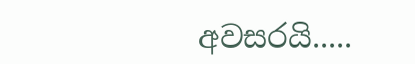අවසරයි.....